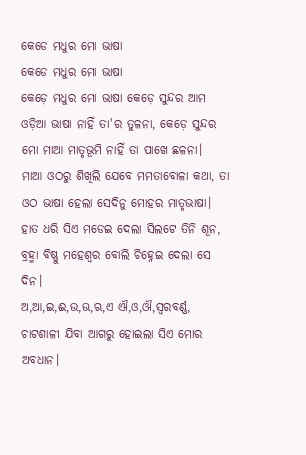କେଡେ ମଧୁର ମୋ ଭାଷା
କେଡେ ମଧୁର ମୋ ଭାଷା
କେଡ଼େ ମଧୁର ମୋ ଭାଷା କେଡ଼େ ସୁନ୍ଦର ଆମ ଓଡ଼ିଆ ଭାଷା ନାହିଁ ତା'ର ତୁଳନା, କେଡ଼େ ସୁନ୍ଦର ମୋ ମାଆ ମାତୃଭୂମି ନାହିଁ ତା ପାଖେ ଛଳନା।
ମାଆ ଓଠରୁ ଶିଖିଲି ଯେବେ ମମତାବୋଳା କଥା, ତା ଓଠ ଭାଷା ହେଲା ସେଦିନୁ ମୋହର ମାତୃଭାଷା।
ହାତ ଧରି ସିଏ ମଡେଇ ଦେଲା ସିଲଟେ ତିନି ଶୂନ, ବ୍ରହ୍ମା ବିଷ୍ଣୁ ମହେଶ୍ବର ବୋଲି ଚିହ୍ନେଇ ଦେଲା ସେ ଦିନ।
ଅ,ଆ,ଇ,ଈ,ଉ,ଊ,ଋ,ଏ ଐ,ଓ,ଔ,ସ୍ଵରବର୍ଣ୍ଣ, ଚାଟଶାଳୀ ଯିବା ଆଗରୁ ହୋଇଲା ସିଏ ମୋର ଅବଧାନ।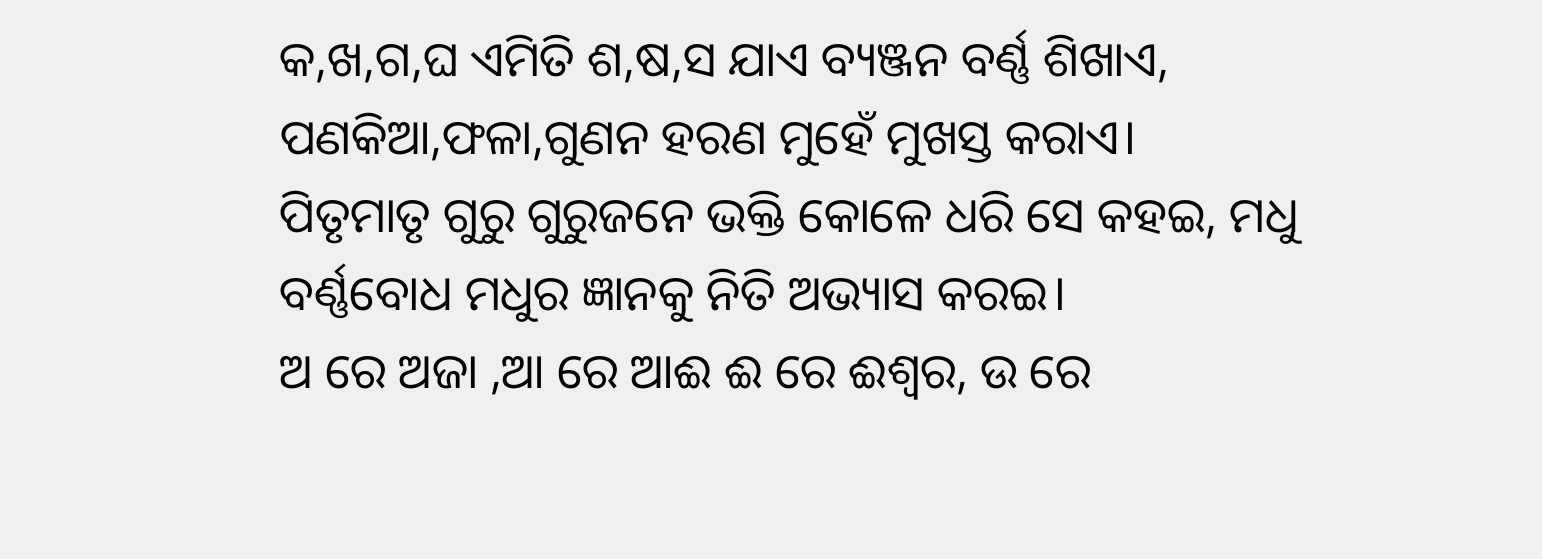କ,ଖ,ଗ,ଘ ଏମିତି ଶ,ଷ,ସ ଯାଏ ବ୍ୟଞ୍ଜନ ବର୍ଣ୍ଣ ଶିଖାଏ, ପଣକିଆ,ଫଳା,ଗୁଣନ ହରଣ ମୁହେଁ ମୁଖସ୍ତ କରାଏ।
ପିତୃମାତୃ ଗୁରୁ ଗୁରୁଜନେ ଭକ୍ତି କୋଳେ ଧରି ସେ କହଇ, ମଧୁ ବର୍ଣ୍ଣବୋଧ ମଧୁର ଜ୍ଞାନକୁ ନିତି ଅଭ୍ୟାସ କରଇ।
ଅ ରେ ଅଜା ,ଆ ରେ ଆଈ ଈ ରେ ଈଶ୍ୱର, ଉ ରେ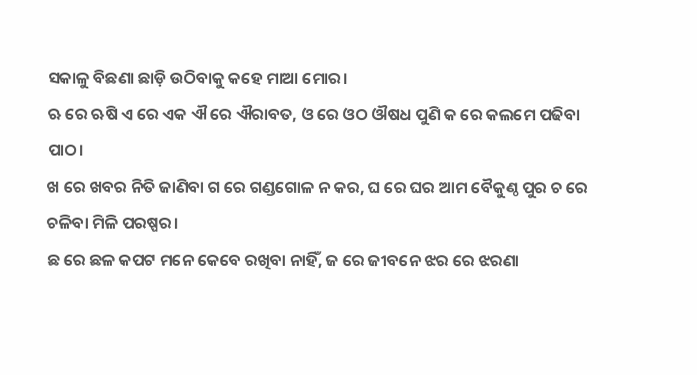ସକାଳୁ ବିଛଣା ଛାଡ଼ି ଉଠିବାକୁ କହେ ମାଆ ମୋର।
ଋ ରେ ଋଷି ଏ ରେ ଏକ ଐ ରେ ଐରାବତ, ଓ ରେ ଓଠ ଔଷଧ ପୁଣି କ ରେ କଲମେ ପଢିବା ପାଠ।
ଖ ରେ ଖବର ନିତି ଜାଣିବା ଗ ରେ ଗଣ୍ଡଗୋଳ ନ କର, ଘ ରେ ଘର ଆମ ବୈକୁଣ୍ଠ ପୁର ଚ ରେ ଚଳିବା ମିଳି ପରଷ୍ପର।
ଛ ରେ ଛଳ କପଟ ମନେ କେବେ ରଖିବା ନାହିଁ, ଜ ରେ ଜୀବନେ ଝର ରେ ଝରଣା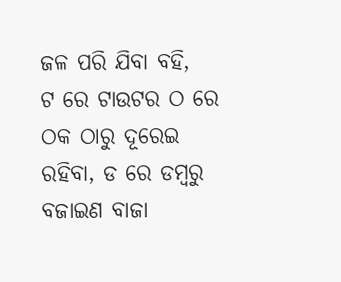ଜଳ ପରି ଯିବା ବହି,
ଟ ରେ ଟାଉଟର ଠ ରେ ଠକ ଠାରୁ ଦୂରେଇ ରହିବା, ଡ ରେ ଡମ୍ବରୁ ବଜାଇଣ ବାଜା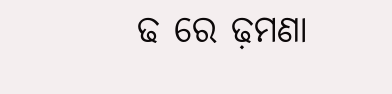ଢ ରେ ଢ଼ମଣା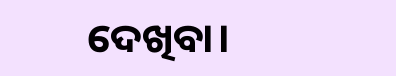ଦେଖିବା।